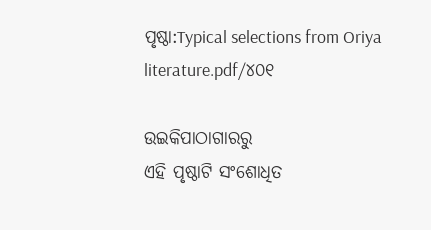ପୃଷ୍ଠା:Typical selections from Oriya literature.pdf/୪୦୧

ଉଇକିପାଠାଗାର‌ରୁ
ଏହି ପୃଷ୍ଠାଟି ସଂଶୋଧିତ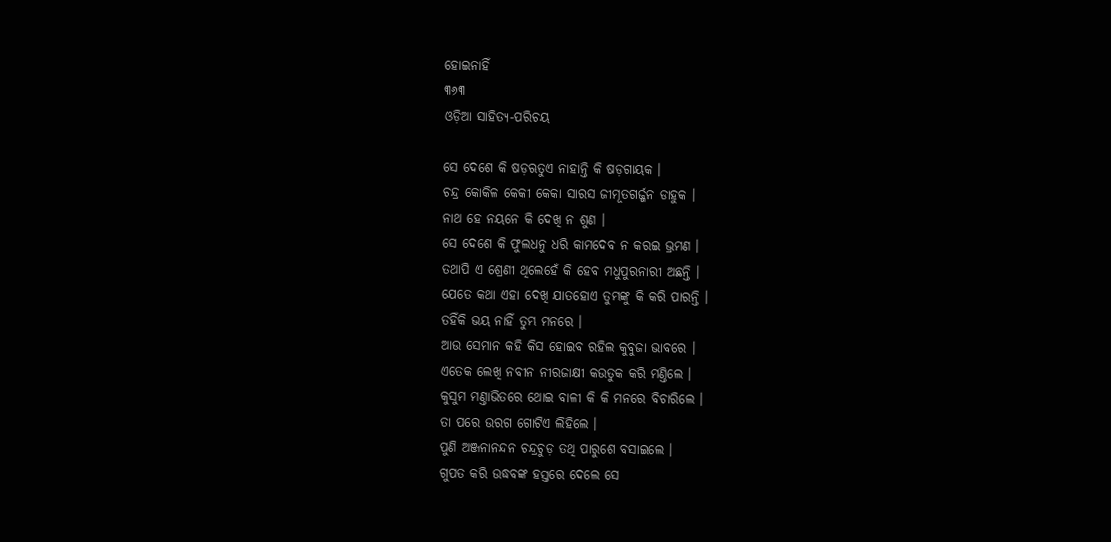ହୋଇନାହିଁ
୩୬୩
ଓଡ଼ିଆ ସାହିତ୍ୟ-ପରିଚୟ

ସେ ଦେଶେ କି ଷଡ଼ଋତୁଏ ନାହାନ୍ତି କି ଷଡ଼ଗାୟକ ।
ଚନ୍ଦ୍ର କୋକିଳ କେକୀ କେକା ସାରସ ଜୀମୂତଗର୍ଜ୍ଜନ ଡାହୁକ ।
ନାଥ ହେ ନୟନେ କି ଦେଖି ନ ଶୁଣ ।
ସେ ଦେଶେ କି ଫୁଲଧନୁ ଧରି କାମଦେବ ନ କରଇ ଭ୍ରମଣ ।
ତ‌ଥାପି ଏ ଶ୍ରେଣୀ ଥିଲେହେଁ କି ହେବ ମଧୁପୁରନାରୀ ଅଛନ୍ତି ।
ଯେତେ କଥା ଏହା ଦେଖି ଯାତ‌ହୋଏ ତୁମ୍ଭଙ୍କୁ କି କରି ପାରନ୍ତି ।
ତ‌ହିଁକି ଭୟ ନାହିଁ ତୁମ୍ଭ ମନରେ ।
ଆଉ ସେମାନ କ‌ହି କିସ ହୋଇବ ରହିଲ କୁବୁଜା ଭାବରେ ।
ଏତେକ ଲେଖି ନବୀନ ନୀରଜାକ୍ଷୀ କଉତୁକ କରି ମଣ୍ତିଲେ ।
କୁସୁମ ମଣ୍ତାଭିତରେ ଥୋଇ ବାଳୀ କି କି ମନରେ ବିଚାରିଲେ ।
ତା ପରେ ଉରଗ ଗୋଟିଏ ଲିହିଲେ ।
ପୁଣି ଅଞ୍ଜନାନ‌ନ୍ଦନ ଚନ୍ଦ୍ରଚୁଡ଼ ତ‌ଥି ପାରୁଶେ ବସାଇଲେ ।
ଗୁପତ କରି ଉଦ୍ଧବଙ୍କ ହସ୍ତରେ ଦେଲେ ସେ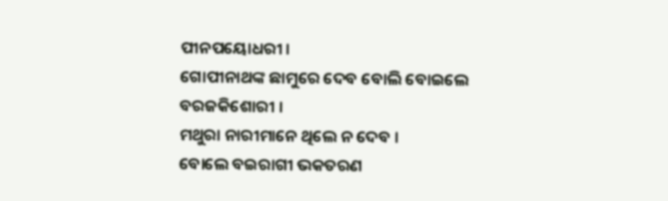ପୀନପ‌ୟୋଧରୀ ।
ଗୋପୀନାଥଙ୍କ ଛାମୁରେ ଦେବ ବୋଲି ବୋଇଲେ ବରଜକିଶୋରୀ ।
ମଥୁରା ନାରୀମାନେ ଥିଲେ ନ ଦେବ ।
ବୋଲେ ବଇରାଗୀ ଭକ‌ତରଣ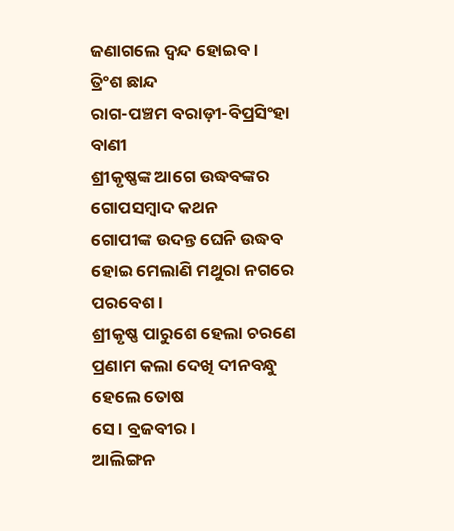ଜଣାଗଲେ ଦ୍ୱନ୍ଦ ହୋଇବ ।
ତ୍ରିଂଶ ଛାନ୍ଦ
ରାଗ-ପଞ୍ଚମ ବରାଡ଼ୀ-ବିପ୍ରସିଂହା ବାଣୀ
ଶ୍ରୀକୃଷ୍ଣଙ୍କ ଆଗେ ଉଦ୍ଧବଙ୍କର ଗୋପସମ୍ବାଦ କଥନ
ଗୋପୀଙ୍କ ଉଦନ୍ତ ଘେନି ଉଦ୍ଧବ ହୋଇ ମେଲାଣି ମଥୁରା ନ‌ଗରେ ପରବେଶ ।
ଶ୍ରୀକୃଷ୍ଣ ପାରୁଶେ ହେଲା ଚରଣେ ପ୍ରଣାମ କଲା ଦେଖି ଦୀନବନ୍ଧୁ ହେଲେ ତୋଷ
ସେ । ବ୍ରଜବୀର ।
ଆଲିଙ୍ଗନ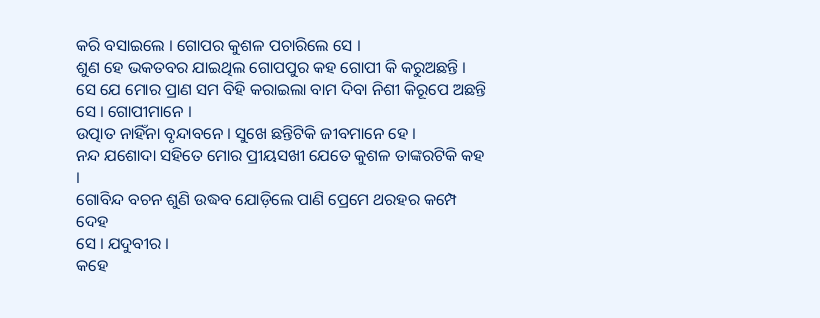କରି ବସାଇଲେ । ଗୋପର କୁଶଳ ପଚାରିଲେ ସେ ।
ଶୁଣ ହେ ଭକତବର ଯାଇଥିଲ ଗୋପ‌ପୁର କ‌ହ ଗୋପୀ କି କରୁଅଛନ୍ତି ।
ସେ ଯେ ମୋର ପ୍ରାଣ ସମ ବିହି କରାଇଲା ବାମ ଦିବା ନିଶୀ କିରୂପେ ଅଛନ୍ତି
ସେ । ଗୋପୀମାନେ ।
ଉତ୍ପାତ ନାହିଁନା ବୃନ୍ଦାବନେ । ସୁଖେ ଛନ୍ତିଟିକି ଜୀବମାନେ ହେ ।
ନନ୍ଦ ଯଶୋଦା ସ‌ହିତେ ମୋର ପ୍ରୀୟସଖୀ ଯେତେ କୁଶଳ ତାଙ୍କରଟିକି କ‌ହ ।
ଗୋବିନ୍ଦ ବଚନ ଶୁଣି ଉଦ୍ଧବ ଯୋଡ଼ିଲେ ପାଣି ପ୍ରେମେ ଥରହର କମ୍ପେ ଦେହ
ସେ । ଯଦୁବୀର ।
କ‌ହେ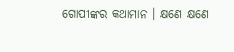ଗୋପୀଙ୍କର କଥାମାନ । କ୍ଷଣେ କ୍ଷଣେ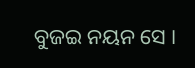ବୁଜଇ ନୟନ ସେ ।